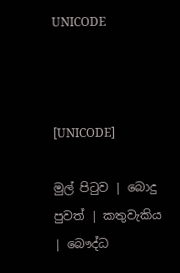UNICODE



[UNICODE]

මුල් පිටුව | බොදු පුවත් | කතුවැකිය | බෞද්ධ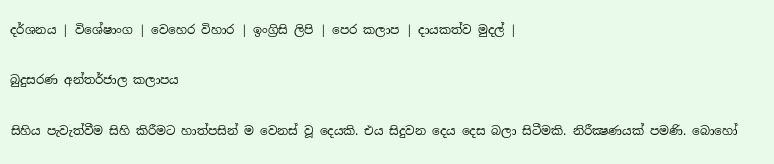දර්ශනය | විශේෂාංග | වෙහෙර විහාර | ඉංග්‍රිසි ලිපි | පෙර කලාප | දායකත්ව මුදල් |

බුදුසරණ අන්තර්ජාල කලාපය

සිහිය පැවැත්වීම සිහි කිරීමට හාත්පසින් ම වෙනස් වූ දෙයකි. එය සිදුවන දෙය දෙස බලා සිටීමකි. නිරීක්‍ෂණයක් පමණි. බොහෝ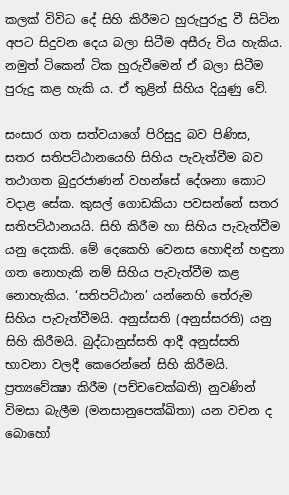කලක් විවිධ දේ සිහි කිරීමට හුරුපුරුදු වී සිටින අපට සිදුවන දෙය බලා සිටීම අසීරු විය හැකිය. නමුත් ටිකෙන් ටික හුරුවීමෙන් ඒ බලා සිටීම පුරුදු කළ හැකි ය. ඒ තුළින් සිහිය දියුණු වේ.

සංසාර ගත සත්වයාගේ පිරිසුදු බව පිණිස, සතර සතිපට්ඨානයෙහි සිහිය පැවැත්වීම බව තථාගත බුදුරජාණන් වහන්සේ දේශනා කොට වදාළ සේක. කුසල් ගොඩකියා පවසන්නේ සතර සතිපට්ඨානයයි. සිහි කිරීම හා සිහිය පැවැත්වීම යනු දෙකකි. මේ දෙකෙහි වෙනස හොඳින් හඳුනා ගත නොහැකි නම් සිහිය පැවැත්වීම කළ නොහැකිය. ‘සතිපට්ඨාන’ යන්නෙහි තේරුම සිහිය පැවැත්වීමයි. අනුස්සති (අනුස්සරති) යනු සිහි කිරීමයි. බුද්ධානුස්සති ආදී අනුස්සති භාවනා වලදී කෙරෙන්නේ සිහි කිරීමයි. ප්‍රත්‍යවේක්‍ෂා කිරීම (පච්චචෙක්ඛති) නුවණින් විමසා බැලීම (මනසානුපෙක්ඛිතා) යන වචන ද බොහෝ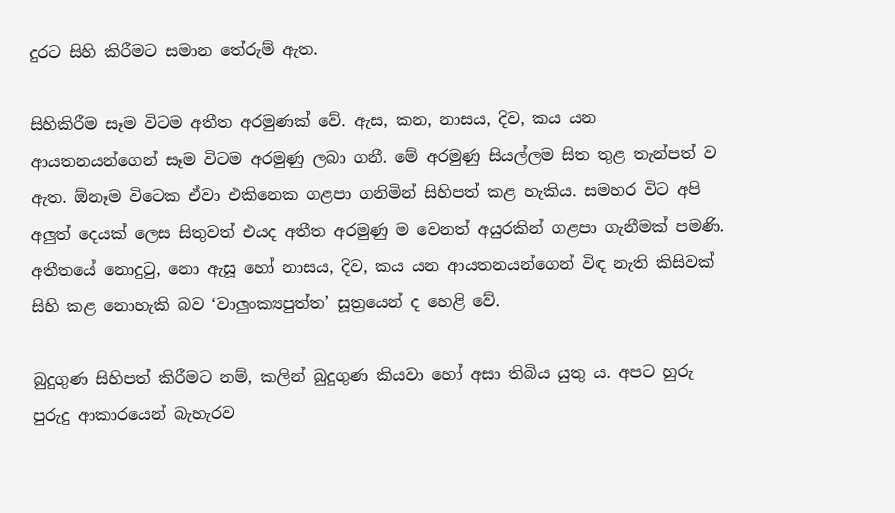දුරට සිහි කිරීමට සමාන තේරුම් ඇත.

සිහිකිරීම සෑම විටම අතීත අරමුණක් වේ. ඇස, කන, නාසය, දිව, කය යන ආයතනයන්ගෙන් සෑම විටම අරමුණු ලබා ගනී. මේ අරමුණු සියල්ලම සිත තුළ තැන්පත් ව ඇත. ඕනෑම විටෙක ඒවා එකිනෙක ගළපා ගනිමින් සිහිපත් කළ හැකිය. සමහර විට අපි අලුත් දෙයක් ලෙස සිතුවත් එයද අතීත අරමුණු ම වෙනත් අයුරකින් ගළපා ගැනීමක් පමණි. අතීතයේ නොදුටු, නො ඇසූ හෝ නාසය, දිව, කය යන ආයතනයන්ගෙන් විඳ නැති කිසිවක් සිහි කළ නොහැකි බව ‘වාලුංක්‍යපුත්ත’ සූත්‍රයෙන් ද හෙළි වේ.

බුදුගුණ සිහිපත් කිරීමට නම්, කලින් බුදුගුණ කියවා හෝ අසා තිබිය යුතු ය. අපට හුරු පුරුදු ආකාරයෙන් බැහැරව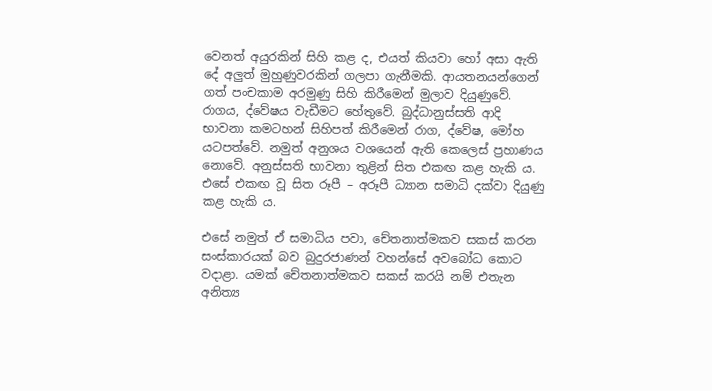වෙනත් අයුරකින් සිහි කළ ද, එයත් කියවා හෝ අසා ඇති දේ අලුත් මුහුණුවරකින් ගලපා ගැනීමකි. ආයතනයන්ගෙන් ගත් පංචකාම අරමුණු සිහි කිරීමෙන් මුලාව දියුණුවේ. රාගය, ද්වේෂය වැඩීමට හේතුවේ. බුද්ධානුස්සති ආදි භාවනා කමටහන් සිහිපත් කිරීමෙන් රාග, ද්වේෂ, මෝහ යටපත්වේ. නමුත් අනුශය වශයෙන් ඇති කෙලෙස් ප්‍රහාණය නොවේ. අනුස්සති භාවනා තුළින් සිත එකඟ කළ හැකි ය. එසේ එකඟ වූ සිත රූපී – අරූපී ධ්‍යාන සමාධි දක්වා දියුණු කළ හැකි ය.

එසේ නමුත් ඒ සමාධිය පවා, චේතනාත්මකව සකස් කරන සංස්කාරයක් බව බුදුරජාණන් වහන්සේ අවබෝධ කොට වදාළා. යමක් චේතනාත්මකව සකස් කරයි නම් එතැන අනිත්‍ය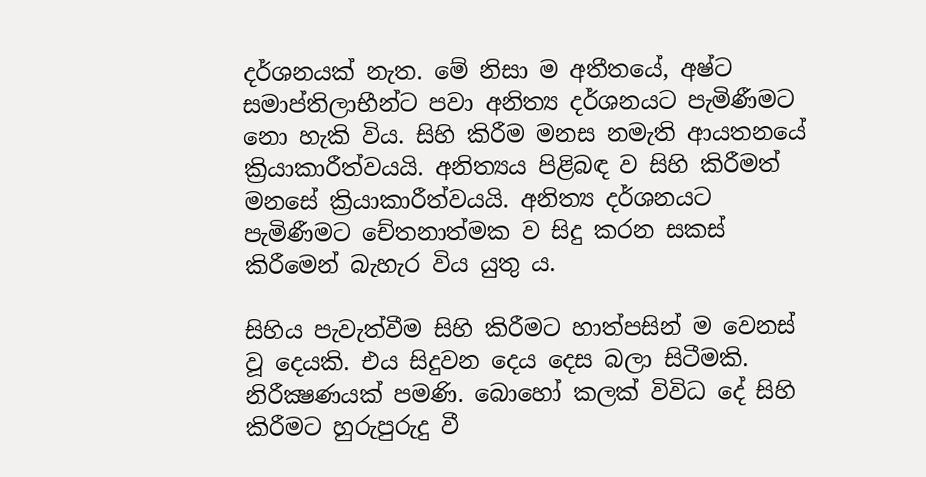දර්ශනයක් නැත. මේ නිසා ම අතීතයේ, අෂ්ට සමාප්තිලාභීන්ට පවා අනිත්‍ය දර්ශනයට පැමිණීමට නො හැකි විය. සිහි කිරීම මනස නමැති ආයතනයේ ක්‍රියාකාරීත්වයයි. අනිත්‍යය පිළිබඳ ව සිහි කිරීමත් මනසේ ක්‍රියාකාරීත්වයයි. අනිත්‍ය දර්ශනයට පැමිණීමට චේතනාත්මක ව සිදු කරන සකස් කිරීමෙන් බැහැර විය යුතු ය.

සිහිය පැවැත්වීම සිහි කිරීමට හාත්පසින් ම වෙනස් වූ දෙයකි. එය සිදුවන දෙය දෙස බලා සිටීමකි. නිරීක්‍ෂණයක් පමණි. බොහෝ කලක් විවිධ දේ සිහි කිරීමට හුරුපුරුදු වී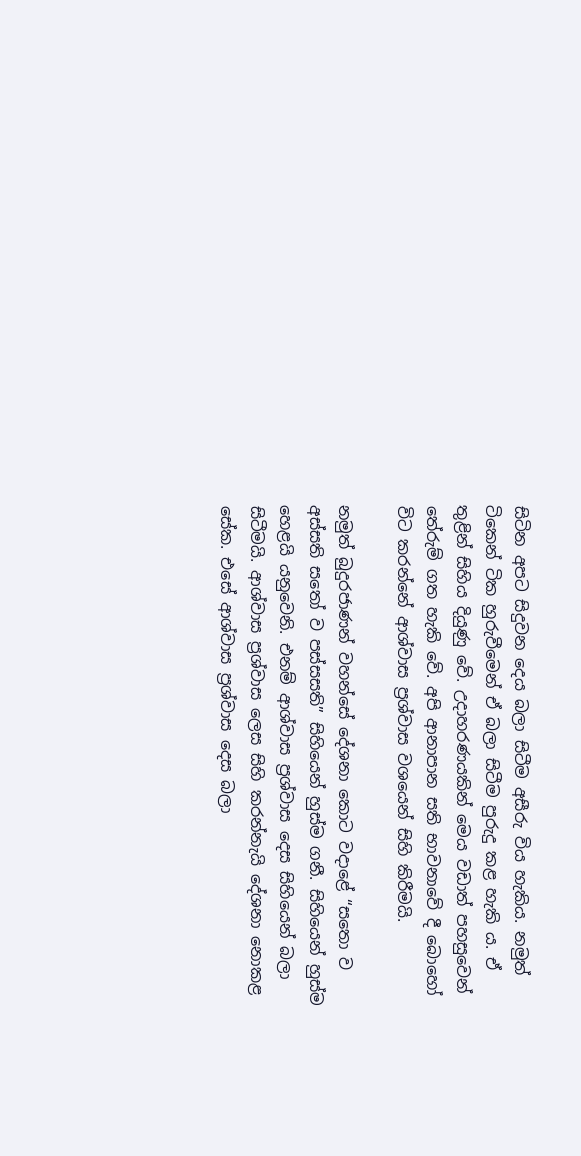සිටින අපට සිදුවන දෙය බලා සිටීම අසීරු විය හැකිය. නමුත් ටිකෙන් ටික හුරුවීමෙන් ඒ බලා සිටීම පුරුදු කළ හැකි ය. ඒ තුළින් සිහිය දියුණු වේ. උදාහරණයකින් මෙය වඩාත් පහසුවෙන් තේරුම් ගත හැකි වේ. අපි ආනාපාන සති භාවනාවේ දී බොහෝ විට කරන්නේ ආශ්වාස ප්‍රශ්වාස වශයෙන් සිහි කිරීමයි.

නමුත් බුදුරජාණන් වහන්සේ දේශනා කොට වදාළේ “සතො ව අස්සති සතෝ ව පස්සසති” සිහියෙන් හුස්ම ගනී. සිහියෙන් හුස්ම හෙළයි යනුවෙනි. එනම් ආශ්වාස ප්‍රශ්වාස දෙස සිහියෙන් බලා සිටීමයි. ආශ්වාස ප්‍රශ්වාස ලෙස සිහි කරන්නැයි දේශනා නොකළ සේක. එසේ ආශ්වාස ප්‍රශ්වාස දෙස බලා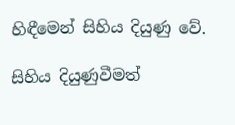හිඳීමෙන් සිහිය දියුණු වේ.

සිහිය දියුණුවීමත්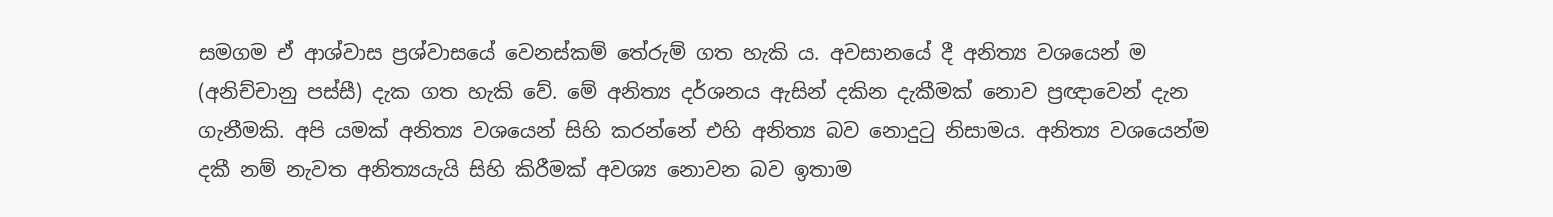සමගම ඒ ආශ්වාස ප්‍රශ්වාසයේ වෙනස්කම් තේරුම් ගත හැකි ය. අවසානයේ දී අනිත්‍ය වශයෙන් ම (අනිච්චානු පස්සී) දැක ගත හැකි වේ. මේ අනිත්‍ය දර්ශනය ඇසින් දකින දැකීමක් නොව ප්‍රඥාවෙන් දැන ගැනීමකි. අපි යමක් අනිත්‍ය වශයෙන් සිහි කරන්නේ එහි අනිත්‍ය බව නොදුටු නිසාමය. අනිත්‍ය වශයෙන්ම දකී නම් නැවත අනිත්‍යයැයි සිහි කිරීමක් අවශ්‍ය නොවන බව ඉතාම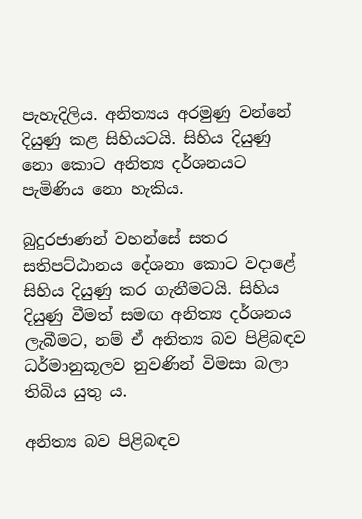පැහැදිලිය. අනිත්‍යය අරමුණු වන්නේ දියුණු කළ සිහියටයි. සිහිය දියුණු නො කොට අනිත්‍ය දර්ශනයට පැමිණිය නො හැකිය.

බුදුරජාණන් වහන්සේ සතර සතිපට්ඨානය දේශනා කොට වදාළේ සිහිය දියුණු කර ගැනීමටයි. සිහිය දියුණු වීමත් සමඟ අනිත්‍ය දර්ශනය ලැබීමට, නම් ඒ අනිත්‍ය බව පිළිබඳව ධර්මානුකූලව නුවණින් විමසා බලා තිබිය යුතු ය.

අනිත්‍ය බව පිළිබඳව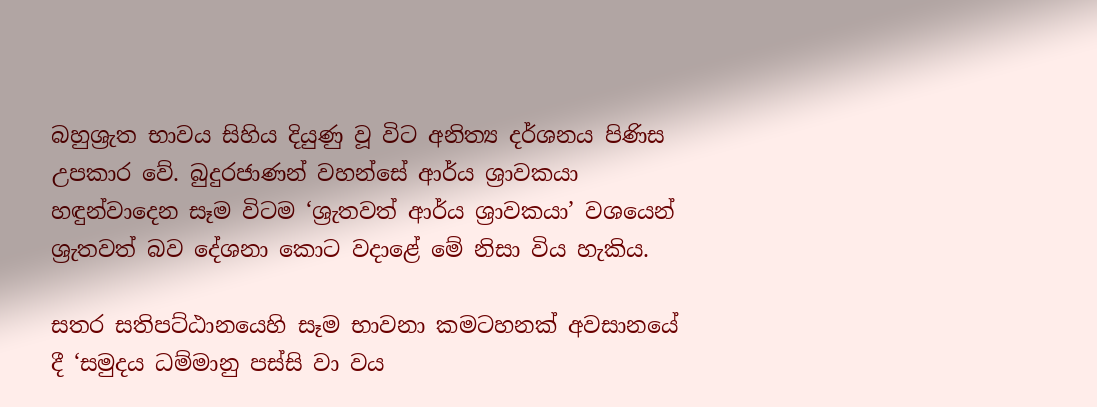බහුශ්‍රැත භාවය සිහිය දියුණු වූ විට අනිත්‍ය දර්ශනය පිණිස උපකාර වේ. බුදුරජාණන් වහන්සේ ආර්ය ශ්‍රාවකයා හඳුන්වාදෙන සෑම විටම ‘ශ්‍රැතවත් ආර්ය ශ්‍රාවකයා’ වශයෙන් ශ්‍රැතවත් බව දේශනා කොට වදාළේ මේ නිසා විය හැකිය.

සතර සතිපට්ඨානයෙහි සෑම භාවනා කමටහනක් අවසානයේ දී ‘සමුදය ධම්මානු පස්සි වා වය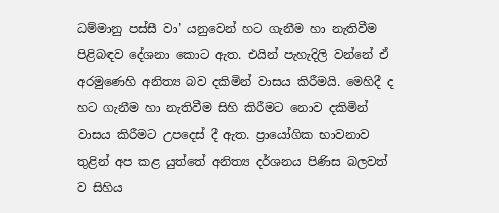ධම්මානු පස්සී වා’ යනුවෙන් හට ගැනීම හා නැතිවීම පිළිබඳව දේශනා කොට ඇත. එයින් පැහැදිලි වන්නේ ඒ අරමුණෙහි අනිත්‍ය බව දකිමින් වාසය කිරීමයි. මෙහිදී ද හට ගැනීම හා නැතිවීම සිහි කිරීමට නොව දකිමින් වාසය කිරීමට උපදෙස් දී ඇත. ප්‍රායෝගික භාවනාව තුළින් අප කළ යුත්තේ අනිත්‍ය දර්ශනය පිණිස බලවත් ව සිහිය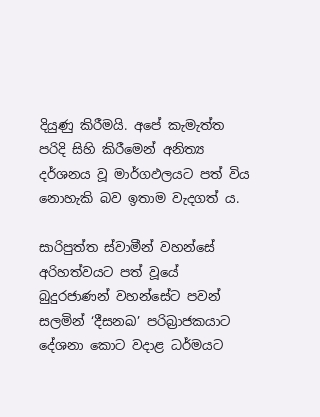දියුණු කිරීමයි. අපේ කැමැත්ත පරිදි සිහි කිරීමෙන් අනිත්‍ය දර්ශනය වූ මාර්ගඵලයට පත් විය නොහැකි බව ඉතාම වැදගත් ය.

සාරිපුත්ත ස්වාමීන් වහන්සේ අරිහත්වයට පත් වූයේ බුදුරජාණන් වහන්සේට පවන් සලමින් ‘දීසනඛ’ පරිබ්‍රාජකයාට දේශනා කොට වදාළ ධර්මයට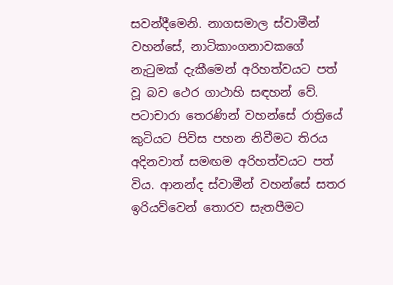සවන්දීමෙනි. නාගසමාල ස්වාමීන් වහන්සේ, නාටිකාංගනාවකගේ නැටුමක් දැකීමෙන් අරිහත්වයට පත් වූ බව ථෙර ගාථාහි සඳහන් වේ. පටාචාරා තෙරණින් වහන්සේ රාත්‍රියේ කුටියට පිවිස පහන නිවීමට තිරය අදිනවාත් සමඟම අරිහත්වයට පත් විය. ආනන්ද ස්වාමීන් වහන්සේ සතර ඉරියව්වෙන් තොරව සැතපීමට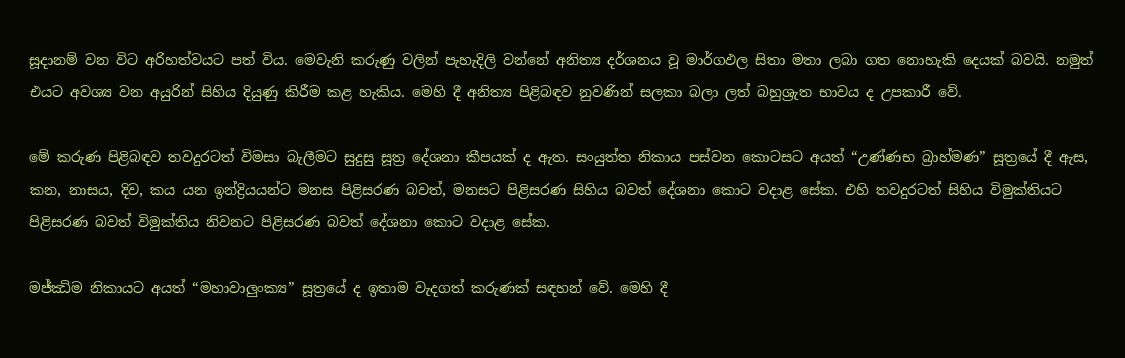සූදානම් වන විට අරිහත්වයට පත් විය. මෙවැනි කරුණු වලින් පැහැදිලි වන්නේ අනිත්‍ය දර්ශනය වූ මාර්ගඵල සිතා මතා ලබා ගත නොහැකි දෙයක් බවයි. නමුත් එයට අවශ්‍ය වන අයුරින් සිහිය දියුණු කිරීම කළ හැකිය. මෙහි දී අනිත්‍ය පිළිබඳව නුවණින් සලකා බලා ලත් බහුශ්‍රැත භාවය ද උපකාරී වේ.

මේ කරුණ පිළිබඳව තවදුරටත් විමසා බැලීමට සුදුසු සූත්‍ර දේශනා කීපයක් ද ඇත. සංයුත්ත නිකාය පස්වන කොටසට අයත් “උණ්ණභ බ්‍රාහ්මණ” සූත්‍රයේ දී ඇස, කන, නාසය, දිව, කය යන ඉන්ද්‍රියයන්ට මනස පිළිසරණ බවත්, මනසට පිළිසරණ සිහිය බවත් දේශනා කොට වදාළ සේක. එහි තවදුරටත් සිහිය විමුක්තියට පිළිසරණ බවත් විමුක්තිය නිවනට පිළිසරණ බවත් දේශනා කොට වදාළ සේක.

මජ්ඣිම නිකායට අයත් “මහාවාලුංක්‍ය” සූත්‍රයේ ද ඉතාම වැදගත් කරුණක් සඳහන් වේ. මෙහි දී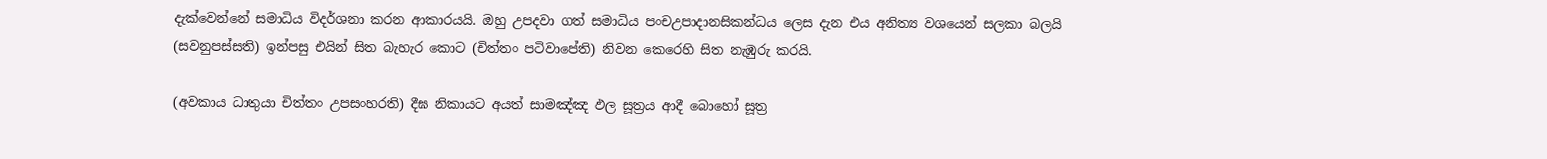දැක්වෙන්නේ සමාධිය විදර්ශනා කරන ආකාරයයි. ඔහු උපදවා ගත් සමාධිය පංචඋපාදානසිකන්ධය ලෙස දැන එය අනිත්‍ය වශයෙන් සලකා බලයි (සවනුපස්සති) ඉන්පසු එයින් සිත බැහැර කොට (චිත්තං පටිවාපේති) නිවන කෙරෙහි සිත නැඹුරු කරයි.

(අවකාය ධාතුයා චිත්තං උපසංහරති) දීඝ නිකායට අයත් සාමඤ්ඤ ඵල සූත්‍රය ආදී බොහෝ සූත්‍ර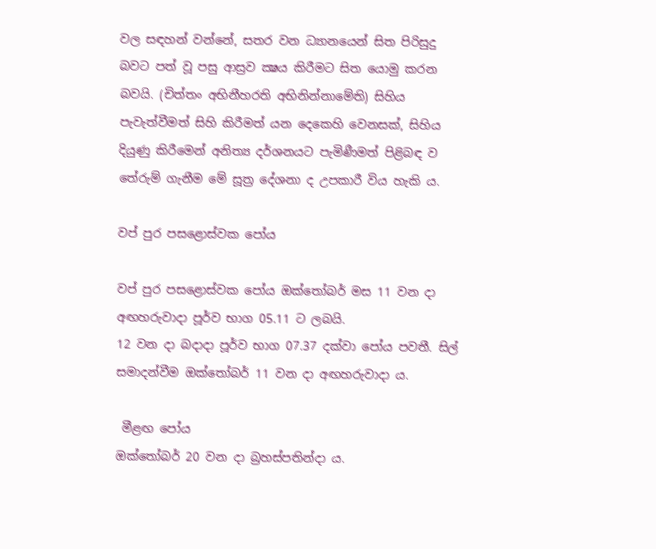වල සඳහන් වන්නේ, සතර වන ධ්‍යානයෙන් සිත පිරිසුදු බවට පත් වූ පසු ආස්‍රව ක්‍ෂය කිරීමට සිත යොමු කරන බවයි. (චිත්තං අභිනීහරති අභිනින්නාමේති) සිහිය පැවැත්වීමත් සිහි කිරීමත් යන දෙකෙහි වෙනසක්, සිහිය දියුණු කිරීමෙන් අනිත්‍ය දර්ශනයට පැමිණීමත් පිළිබඳ ව තේරුම් ගැනීම මේ සූත්‍ර දේශනා ද උපකාරී විය හැකි ය.

වප් පුර පසළොස්වක පෝය

වප් පුර පසළොස්වක පෝය ඔක්තෝබර් මස 11 වන දා අඟහරුවාදා පූර්ව භාග 05.11 ට ලබයි.
12 වන දා බදාදා පූර්ව භාග 07.37 දක්වා පෝය පවතී. සිල් සමාදන්වීම ඔක්තෝබර් 11 වන දා අඟහරුවාදා ය.

 මීළඟ පෝය
ඔක්තෝබර් 20 වන දා බ්‍රහස්පතින්දා ය.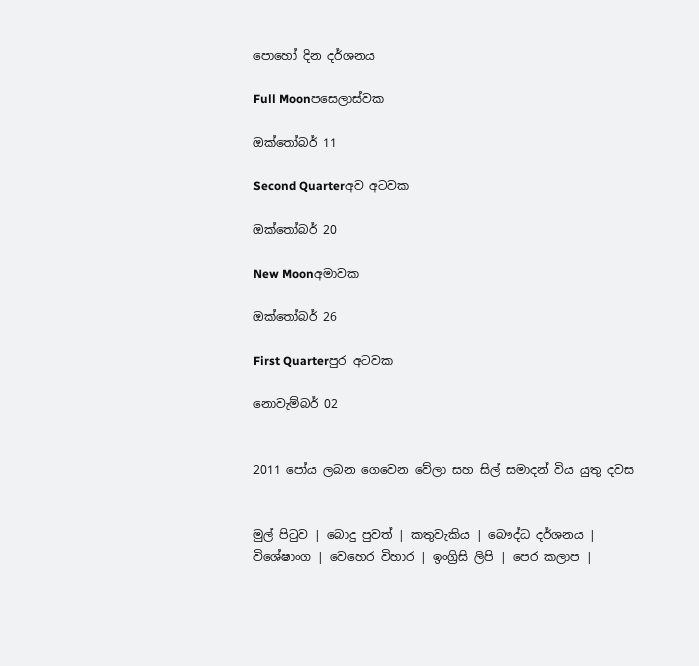පොහෝ දින දර්ශනය

Full Moonපසෙලාස්වක

ඔක්තෝබර් 11

Second Quarterඅව අටවක

ඔක්තෝබර් 20

New Moonඅමාවක

ඔක්තෝබර් 26

First Quarterපුර අටවක

නොවැම්බර් 02


2011 පෝය ලබන ගෙවෙන වේලා සහ සිල් සමාදන් විය යුතු දවස


මුල් පිටුව | බොදු පුවත් | කතුවැකිය | බෞද්ධ දර්ශනය | විශේෂාංග | වෙහෙර විහාර | ඉංග්‍රිසි ලිපි | පෙර කලාප |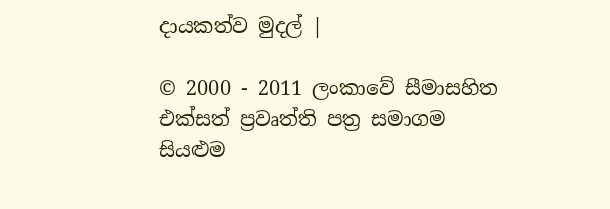දායකත්ව මුදල් |

© 2000 - 2011 ලංකාවේ සීමාසහිත එක්සත් ප්‍රවෘත්ති පත්‍ර සමාගම
සියළුම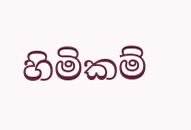හිමිකම්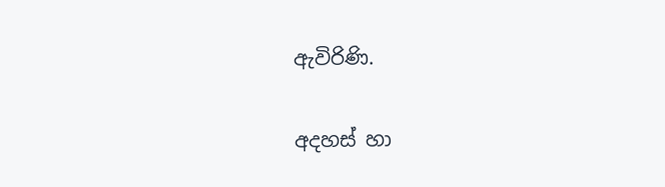ඇවිරිණි.

අදහස් හා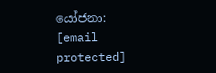යෝජනා: [email protected]